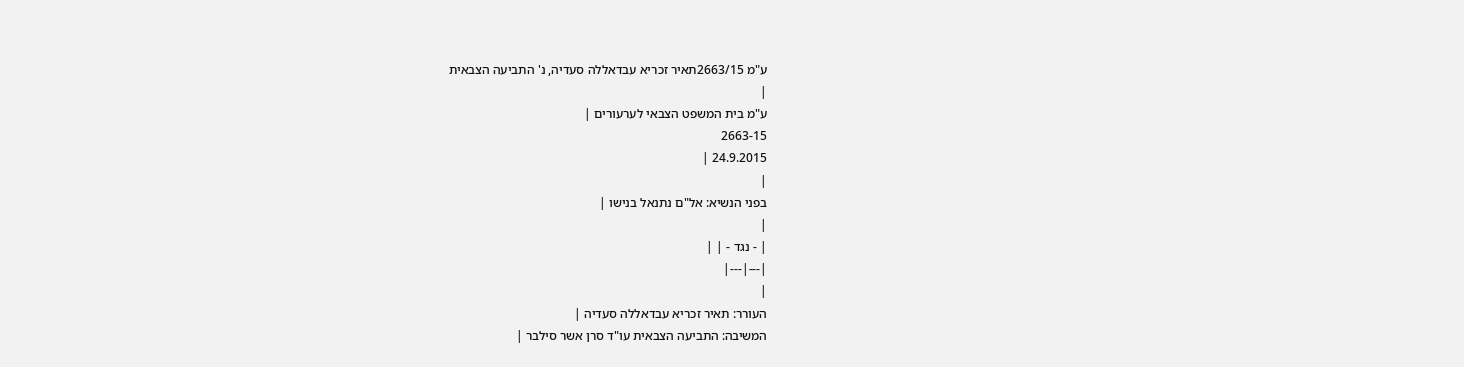ע"מ 2663/15תאיר זכריא עבדאללה סעדיה, נ' התביעה הצבאית
|
ע"מ בית המשפט הצבאי לערעורים |
2663-15
24.9.2015 |
|
בפני הנשיא: אל"ם נתנאל בנישו |
|
| - נגד - | |
|---|---|
|
העורר: תאיר זכריא עבדאללה סעדיה |
המשיבה: התביעה הצבאית עו"ד סרן אשר סילבר |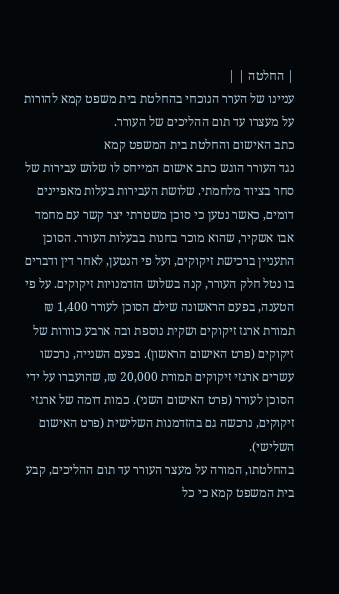| החלטה | |
עניינו של הערר הנוכחי בהחלטת בית משפט קמא להורות על מעצרו עד תום ההליכים של העורר.
כתב האישום והחלטת בית המשפט קמא
נגד העורר הוגש כתב אישום המייחס לו שלוש עבירות של סחר בציוד מלחמתי. שלושת העבירות בעלות מאפיינים דומים, כאשר נטען כי סוכן משטרתי יצר קשר עם מחמד אבו אשקיר, שהוא מוכר בחנות בבעלות העורר. הסוכן התעניין ברכישת זיקוקים, ועל פי הנטען, לאחר דין ודברים בו נטל חלק העורר, קנה בשלוש הזדמנויות זיקוקים. על פי הטענה, בפעם הראשונה שילם הסוכן לעורר 1,400 ₪ תמורת ארגז זיקוקים ושקית נוספת ובה ארבע כוורות של זיקוקים (פרט האישום הראשון). בפעם השנייה, נרכשו עשרים ארגזי זיקוקים תמורת 20,000 ₪, שהועברו על ידי הסוכן לעורר (פרט האישום השני). כמות דומה של ארגזי זיקוקים, נרכשה גם בהזדמנות השלישית (פרט האישום השלישי).
בהחלטתו, המורה על מעצר העורר עד תום ההליכים, קבע בית המשפט קמא כי כל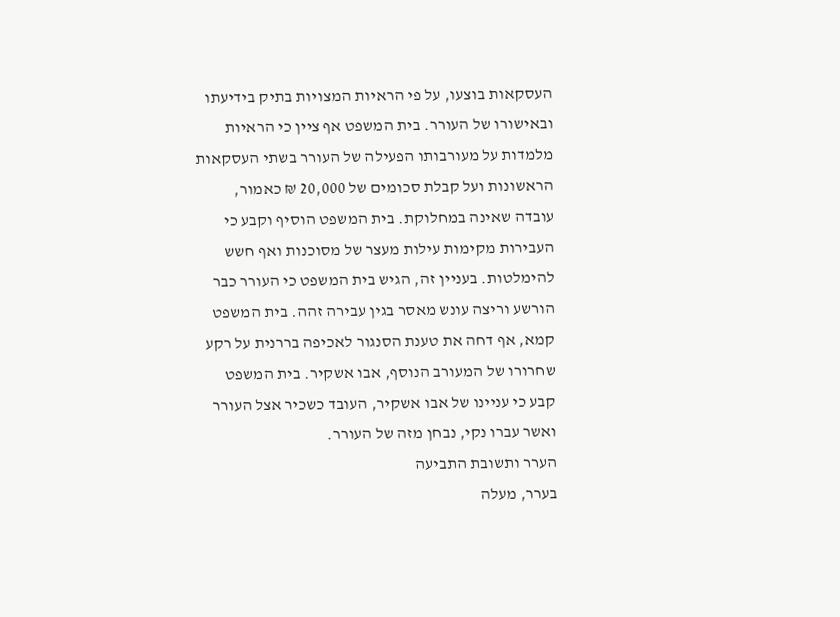העסקאות בוצעו, על פי הראיות המצויות בתיק בידיעתו ובאישורו של העורר. בית המשפט אף ציין כי הראיות מלמדות על מעורבותו הפעילה של העורר בשתי העסקאות הראשונות ועל קבלת סכומים של 20,000 ₪ כאמור, עובדה שאינה במחלוקת. בית המשפט הוסיף וקבע כי העבירות מקימות עילות מעצר של מסוכנות ואף חשש להימלטות. בעניין זה, הגיש בית המשפט כי העורר כבר הורשע וריצה עונש מאסר בגין עבירה זהה. בית המשפט קמא, אף דחה את טענת הסנגור לאכיפה בררנית על רקע שחרורו של המעורב הנוסף, אבו אשקיר. בית המשפט קבע כי עניינו של אבו אשקיר, העובד כשכיר אצל העורר ואשר עברו נקי, נבחן מזה של העורר.
הערר ותשובת התביעה
בערר, מעלה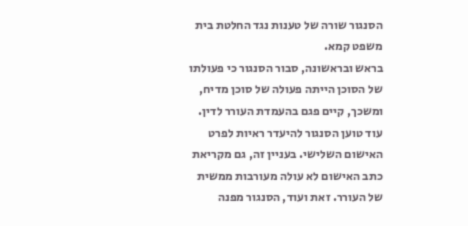הסנגור שורה של טענות נגד החלטת בית משפט קמא.
בראש ובראשונה, סבור הסנגור כי פעולתו של הסוכן הייתה פעולה של סוכן מדיח, ומשכך, קיים פגם בהעמדת העורר לדין. עוד טוען הסנגור להיעדר ראיות לפרט האישום השלישי. בעניין זה, גם מקריאת כתב האישום לא עולה מעורבות ממשית של העורר. זאת ועוד, הסנגור מפנה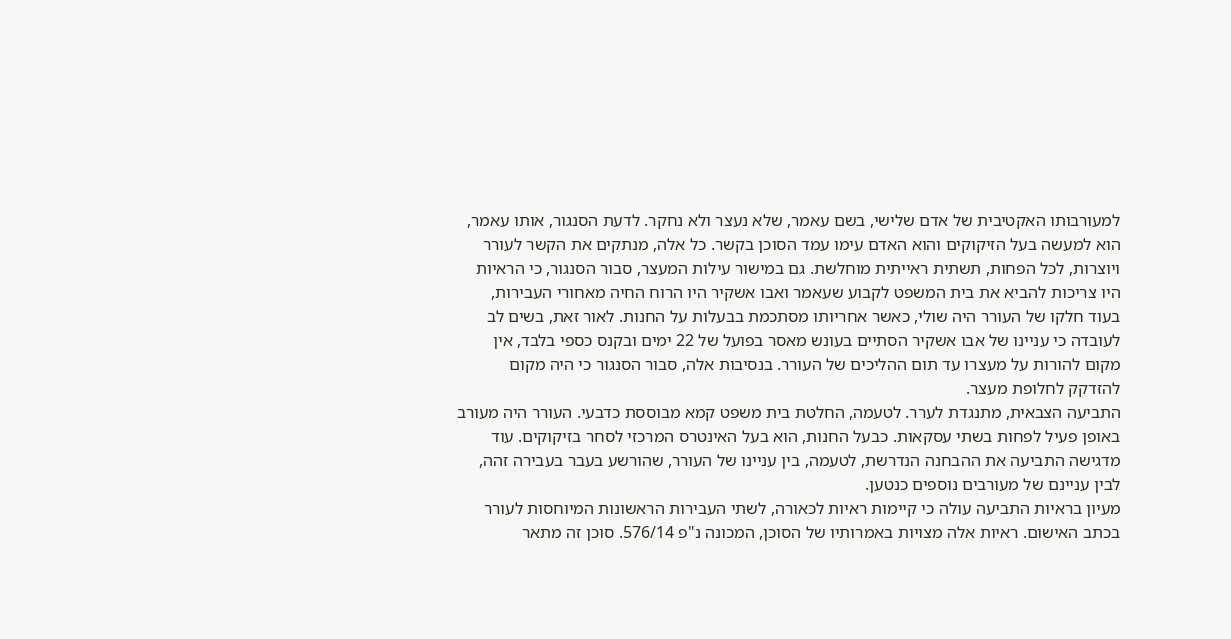למעורבותו האקטיבית של אדם שלישי, בשם עאמר, שלא נעצר ולא נחקר. לדעת הסנגור, אותו עאמר, הוא למעשה בעל הזיקוקים והוא האדם עימו עמד הסוכן בקשר. כל אלה, מנתקים את הקשר לעורר ויוצרות, לכל הפחות, תשתית ראייתית מוחלשת. גם במישור עילות המעצר, סבור הסנגור, כי הראיות היו צריכות להביא את בית המשפט לקבוע שעאמר ואבו אשקיר היו הרוח החיה מאחורי העבירות, בעוד חלקו של העורר היה שולי, כאשר אחריותו מסתכמת בבעלות על החנות. לאור זאת, בשים לב לעובדה כי עניינו של אבו אשקיר הסתיים בעונש מאסר בפועל של 22 ימים ובקנס כספי בלבד, אין מקום להורות על מעצרו עד תום ההליכים של העורר. בנסיבות אלה, סבור הסנגור כי היה מקום להזדקק לחלופת מעצר.
התביעה הצבאית, מתנגדת לערר. לטעמה, החלטת בית משפט קמא מבוססת כדבעי. העורר היה מעורב באופן פעיל לפחות בשתי עסקאות. כבעל החנות, הוא בעל האינטרס המרכזי לסחר בזיקוקים. עוד מדגישה התביעה את ההבחנה הנדרשת, לטעמה, בין עניינו של העורר, שהורשע בעבר בעבירה זהה, לבין עניינם של מעורבים נוספים כנטען.
מעיון בראיות התביעה עולה כי קיימות ראיות לכאורה, לשתי העבירות הראשונות המיוחסות לעורר בכתב האישום. ראיות אלה מצויות באמרותיו של הסוכן, המכונה נ"פ 576/14. סוכן זה מתאר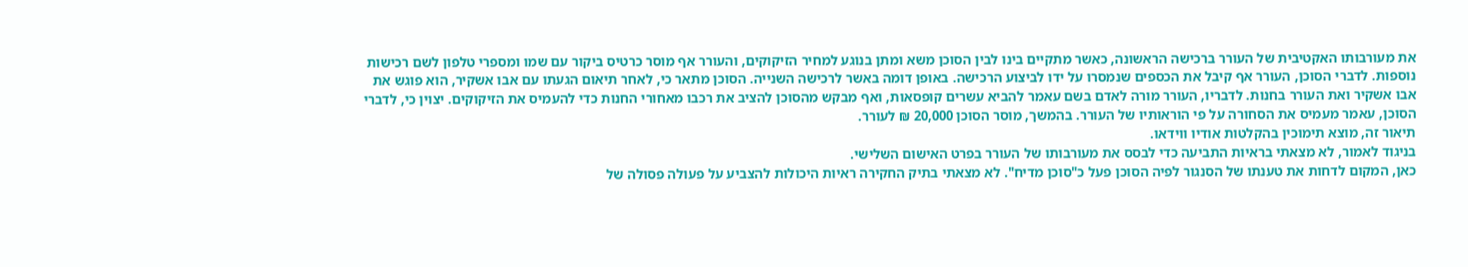את מעורבותו האקטיבית של העורר ברכישה הראשונה, כאשר מתקיים בינו לבין הסוכן משא ומתן בנוגע למחיר הזיקוקים, והעורר אף מוסר כרטיס ביקור עם שמו ומספרי טלפון לשם רכישות נוספות. לדברי הסוכן, העורר אף קיבל את הכספים שנמסרו על ידו לביצוע הרכישה. באופן דומה באשר לרכישה השנייה. הסוכן מתאר כי, לאחר תיאום הגעתו עם אבו אשקיר, הוא פוגש את אבו אשקיר ואת העורר בחנות. לדבריו, העורר מורה לאדם בשם עאמר להביא עשרים קופסאות, ואף מבקש מהסוכן להציב את רכבו מאחורי החנות כדי להעמיס את הזיקוקים. יצוין כי, לדברי הסוכן, עאמר מעמיס את הסחורה על פי הוראותיו של העורר. בהמשך, מוסר הסוכן 20,000 ₪ לעורר.
תיאור זה, מוצא תימוכין בהקלטות אודיו ווידאו.
בניגוד לאמור, לא מצאתי בראיות התביעה כדי לבסס את מעורבותו של העורר בפרט האישום השלישי.
כאן, המקום לדחות את טענתו של הסנגור לפיה הסוכן פעל כ"סוכן מדיח". לא מצאתי בתיק החקירה ראיות היכולות להצביע על פעולה פסולה של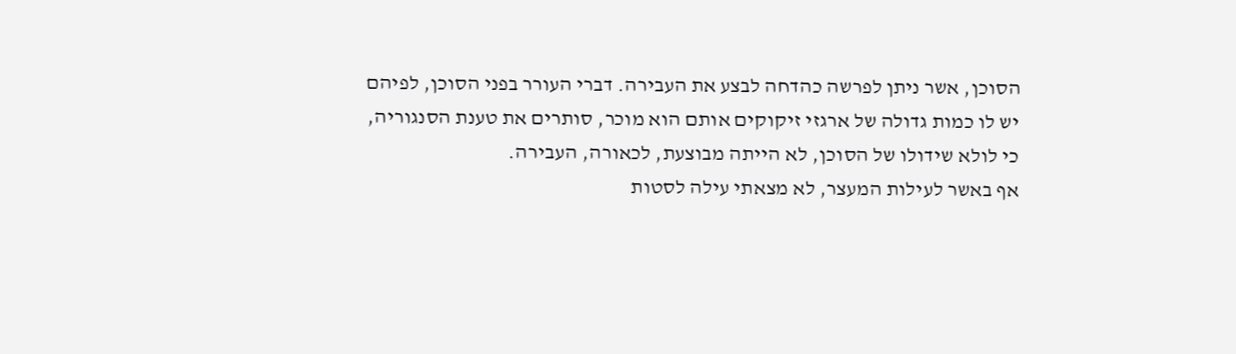הסוכן, אשר ניתן לפרשה כהדחה לבצע את העבירה. דברי העורר בפני הסוכן, לפיהם יש לו כמות גדולה של ארגזי זיקוקים אותם הוא מוכר, סותרים את טענת הסנגוריה, כי לולא שידולו של הסוכן, לא הייתה מבוצעת, לכאורה, העבירה.
אף באשר לעילות המעצר, לא מצאתי עילה לסטות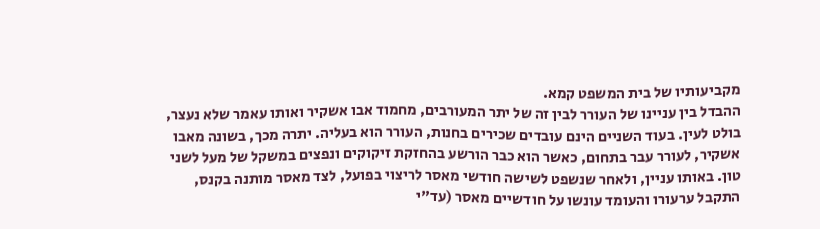מקביעותיו של בית המשפט קמא.
ההבדל בין עניינו של העורר לבין זה של יתר המעורבים, מחמוד אבו אשקיר ואותו עאמר שלא נעצר, בולט לעין. בעוד השניים הינם עובדים שכירים בחנות, העורר הוא בעליה. יתרה מכך, בשונה מאבו אשקיר, לעורר עבר בתחום, כאשר הוא כבר הורשע בהחזקת זיקוקים ונפצים במשקל של מעל לשני טון. באותו עניין, ולאחר שנשפט לשישה חודשי מאסר לריצוי בפועל, לצד מאסר מותנה בקנס, התקבל ערעורו והעומד עונשו על חודשיים מאסר (עד"י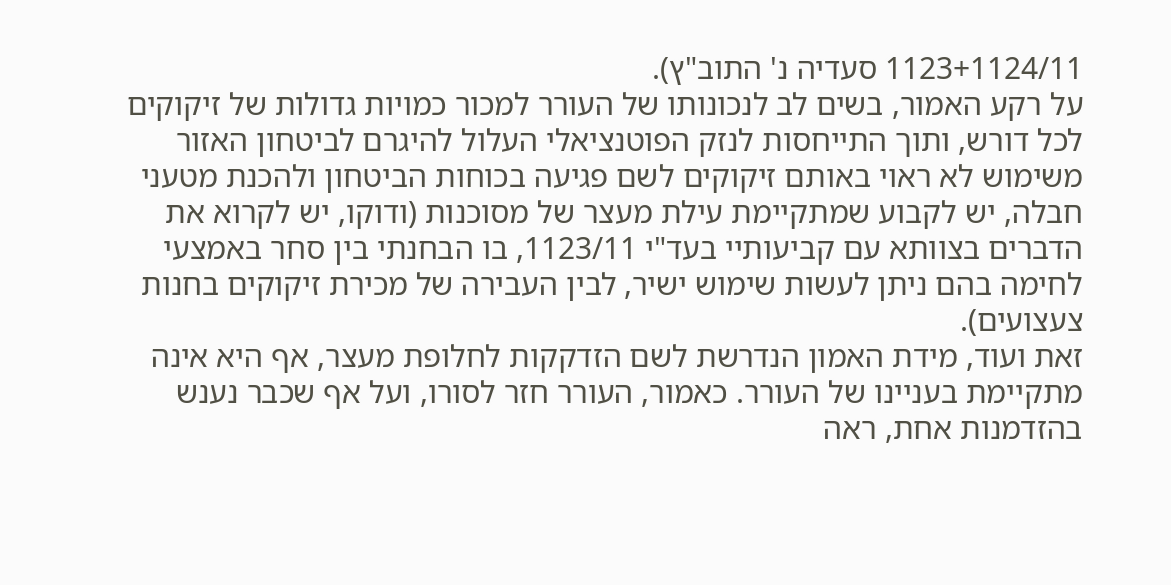1123+1124/11 סעדיה נ' התוב"ץ).
על רקע האמור, בשים לב לנכונותו של העורר למכור כמויות גדולות של זיקוקים לכל דורש, ותוך התייחסות לנזק הפוטנציאלי העלול להיגרם לביטחון האזור משימוש לא ראוי באותם זיקוקים לשם פגיעה בכוחות הביטחון ולהכנת מטעני חבלה, יש לקבוע שמתקיימת עילת מעצר של מסוכנות (ודוקו, יש לקרוא את הדברים בצוותא עם קביעותיי בעד"י 1123/11, בו הבחנתי בין סחר באמצעי לחימה בהם ניתן לעשות שימוש ישיר, לבין העבירה של מכירת זיקוקים בחנות צעצועים).
זאת ועוד, מידת האמון הנדרשת לשם הזדקקות לחלופת מעצר, אף היא אינה מתקיימת בעניינו של העורר. כאמור, העורר חזר לסורו, ועל אף שכבר נענש בהזדמנות אחת, ראה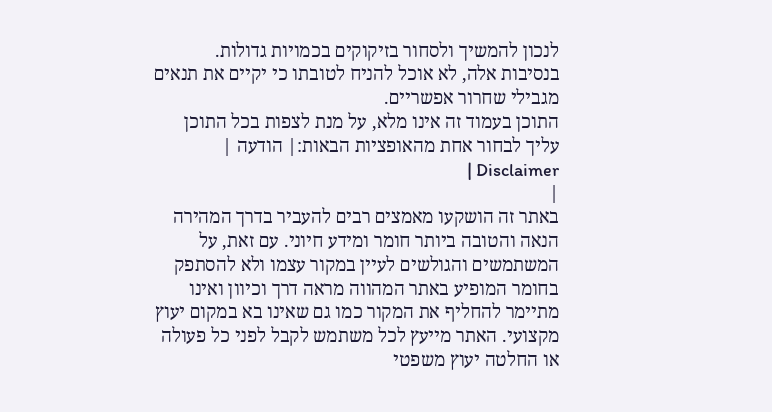לנכון להמשיך ולסחור בזיקוקים בכמויות גדולות.
בנסיבות אלה, לא אוכל להניח לטובתו כי יקיים את תנאים מגבילי שחרור אפשריים.
התוכן בעמוד זה אינו מלא, על מנת לצפות בכל התוכן עליך לבחור אחת מהאופציות הבאות:| הודעה | Disclaimer |
|
באתר זה הושקעו מאמצים רבים להעביר בדרך המהירה הנאה והטובה ביותר חומר ומידע חיוני. עם זאת, על המשתמשים והגולשים לעיין במקור עצמו ולא להסתפק בחומר המופיע באתר המהווה מראה דרך וכיוון ואינו מתיימר להחליף את המקור כמו גם שאינו בא במקום יעוץ מקצועי. האתר מייעץ לכל משתמש לקבל לפני כל פעולה או החלטה יעוץ משפטי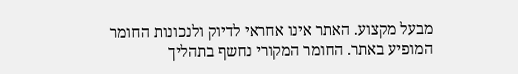מבעל מקצוע. האתר אינו אחראי לדיוק ולנכונות החומר המופיע באתר. החומר המקורי נחשף בתהליך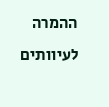ההמרה לעיוותים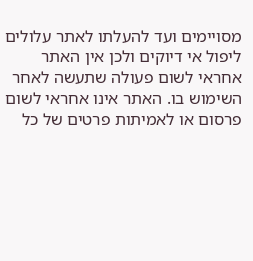מסויימים ועד להעלתו לאתר עלולים ליפול אי דיוקים ולכן אין האתר אחראי לשום פעולה שתעשה לאחר השימוש בו. האתר אינו אחראי לשום פרסום או לאמיתות פרטים של כל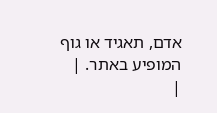אדם, תאגיד או גוף המופיע באתר. |
|